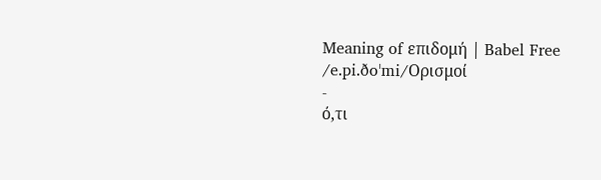Meaning of επιδομή | Babel Free
/e.pi.ðoˈmi/Ορισμοί
-
ό,τι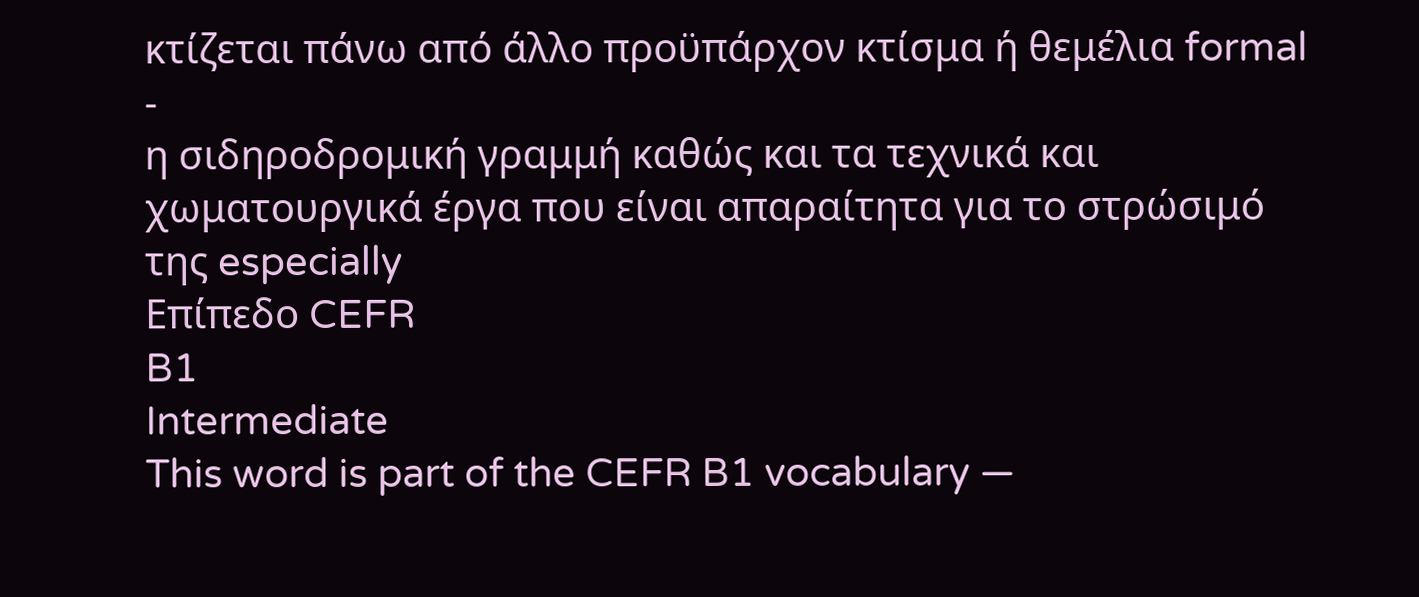κτίζεται πάνω από άλλο προϋπάρχον κτίσμα ή θεμέλια formal
-
η σιδηροδρομική γραμμή καθώς και τα τεχνικά και χωματουργικά έργα που είναι απαραίτητα για το στρώσιμό της especially
Επίπεδο CEFR
B1
Intermediate
This word is part of the CEFR B1 vocabulary —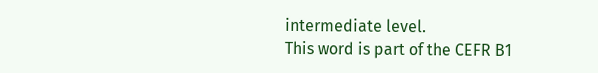intermediate level.
This word is part of the CEFR B1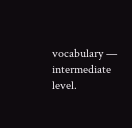vocabulary — intermediate level.